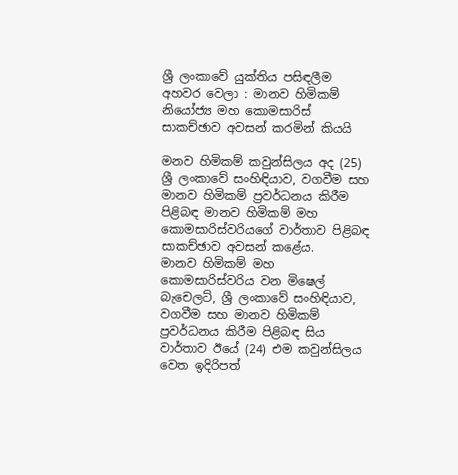ශ්‍රී ලංකාවේ යුක්තිය පසිඳලීම අහවර වෙලා : මානව හිමිකම් නියෝජ්‍ය මහ කොමසාරිස් සාකච්ඡාව අවසන් කරමින් කියයි

මනව හිමිකම් කවුන්සිලය අද (25) ශ්‍රී ලංකාවේ සංහිඳියාව, වගවීම සහ මානව හිමිකම් ප්‍රවර්ධනය කිරීම පිළිබඳ මානව හිමිකම් මහ කොමසාරිස්වරියගේ වාර්තාව පිළිබඳ සාකච්ඡාව අවසන් කළේය.
මානව හිමිකම් මහ කොමසාරිස්වරිය වන මිෂෙල් බැචෙලට්, ශ්‍රී ලංකාවේ සංහිඳියාව, වගවීම සහ මානව හිමිකම් ප්‍රවර්ධනය කිරීම පිළිබඳ සිය වාර්තාව ඊයේ (24) එම කවුන්සිලය වෙත ඉදිරිපත්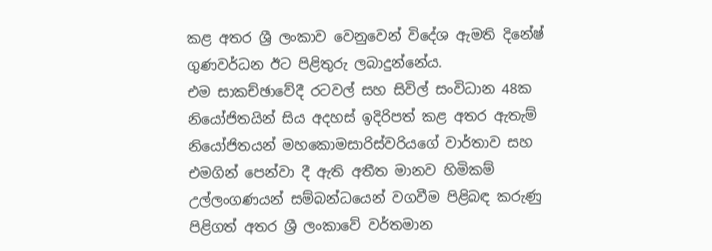කළ අතර ශ්‍රී ලංකාව වෙනුවෙන් විදේශ ඇමති දිනේෂ් ගුණවර්ධන ඊට පිළිතුරු ලබාදුන්නේය.
එම සාකච්ඡාවේදී රටවල් සහ සිවිල් සංවිධාන 48ක නියෝජිතයින් සිය අදහස් ඉදිරිපත් කළ අතර ඇතැම් නියෝජිතයන් මහකොමසාරිස්වරියගේ වාර්තාව සහ එමගින් පෙන්වා දී ඇති අතීත මානව හිමිකම් උල්ලංගණයන් සම්බන්ධයෙන් වගවීම පිළිබඳ කරුණු පිළිගත් අතර ශ්‍රී ලංකාවේ වර්තමාන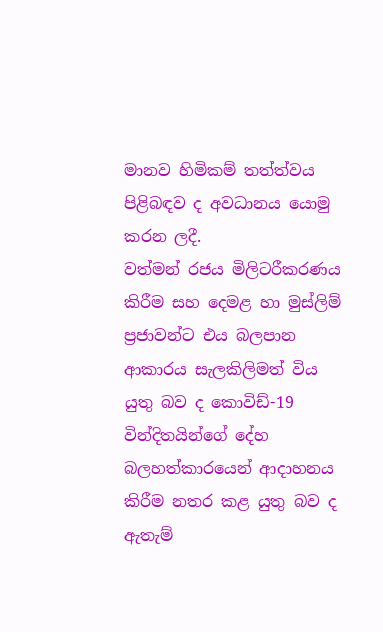මානව හිමිකම් තත්ත්වය පිළිබඳව ද අවධානය යොමු කරන ලදී.
වත්මන් රජය මිලිටරීකරණය කිරීම සහ දෙමළ හා මුස්ලිම් ප්‍රජාවන්ට එය බලපාන ආකාරය සැලකිලිමත් විය යුතු බව ද කොවිඩ්-19 වින්දිතයින්ගේ දේහ බලහත්කාරයෙන් ආදාහනය කිරීම නතර කළ යුතු බව ද ඇතැම්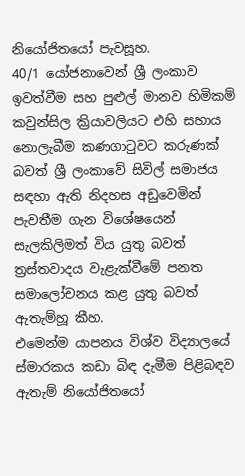නියෝජිතයෝ පැවසූහ.
40/1 යෝජනාවෙන් ශ්‍රී ලංකාව ඉවත්වීම සහ පුළුල් මානව හිමිකම් කවුන්සිල ක්‍රියාවලියට එහි සහාය නොලැබීම කණගාටුවට කරුණක් බවත් ශ්‍රී ලංකාවේ සිවිල් සමාජය සඳහා ඇති නිදහස අඩුවෙමින් පැවතීම ගැන විශේෂයෙන් සැලකිලිමත් විය යුතු බවත් ත්‍රස්තවාදය වැළැක්වීමේ පනත සමාලෝචනය කළ යුතු බවත් ඇතැම්හූ කීහ.
එමෙන්ම යාපනය විශ්ව විද්‍යාලයේ ස්මාරකය කඩා බිඳ දැමීම පිළිබඳව ඇතැම් නියෝජිතයෝ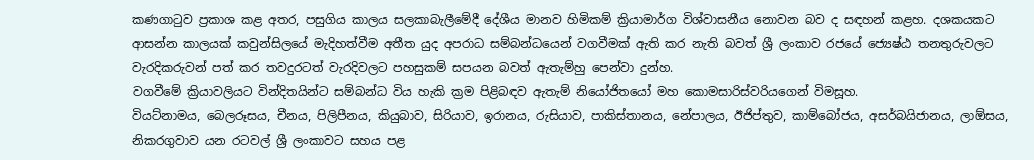කණගාටුව ප්‍රකාශ කළ අතර, පසුගිය කාලය සලකාබැලීමේදී දේශීය මානව හිමිකම් ක්‍රියාමාර්ග විශ්වාසනීය නොවන බව ද සඳහන් කළහ. දශකයකට ආසන්න කාලයක් කවුන්සිලයේ මැදිහත්වීම අතීත යුද අපරාධ සම්බන්ධයෙන් වගවීමක් ඇති කර නැති බවත් ශ්‍රී ලංකාව රජයේ ජ්‍යෙෂ්ඨ තනතුරුවලට වැරදිකරුවන් පත් කර තවදුරටත් වැරදිවලට පහසුකම් සපයන බවත් ඇතැම්හු පෙන්වා දුන්හ.
වගවීමේ ක්‍රියාවලියට වින්දිතයින්ට සම්බන්ධ විය හැකි ක්‍රම පිළිබඳව ඇතැම් නියෝජිතයෝ මහ කොමසාරිස්වරියගෙන් විමසූහ.
වියට්නාමය, බෙලරූසය, චීනය, පිලිපීනය, කියුබාව, සිරියාව, ඉරානය, රුසියාව, පාකිස්තානය, නේපාලය, ඊජිප්තුව, කාම්බෝජය, අසර්බයිජානය, ලාඕසය, නිකරගුවාව යන රටවල් ශ්‍රී ලංකාවට සහය පළ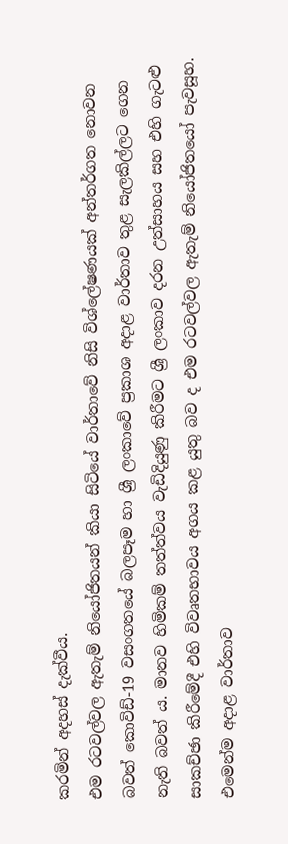කරමින් අදහස් දැක්වීය.
එම රටවල්වල ඇතැම් නියෝජිතයන් කියා සිටියේ වාර්තාවේ නිසි විශ්ලේෂණයක් අන්තර්ගත නොවන බවත් කොවිඩ්-19 වසංගතයේ බලපෑම හා ශ්‍රී ලංකාවේ ප්‍රකාශ අදාළ වාර්තාව තුළ සැලකිල්ලට ගෙන නැති බවත් ය. මානව හිමිකම් තත්ත්වය වැඩිදියුණු කිරීමට ශ්‍රී ලංකාව දරන උත්සාහය සහ එහි ගැටළු සාකච්ඡා කිරීමේදී එහි විවෘතභාවය අගය කළ යුතු බව ද එම රටවල්වල ඇතැම් නියෝජිතයෝ පැවසූහ.
එමෙන්ම අදාළ වාර්තාව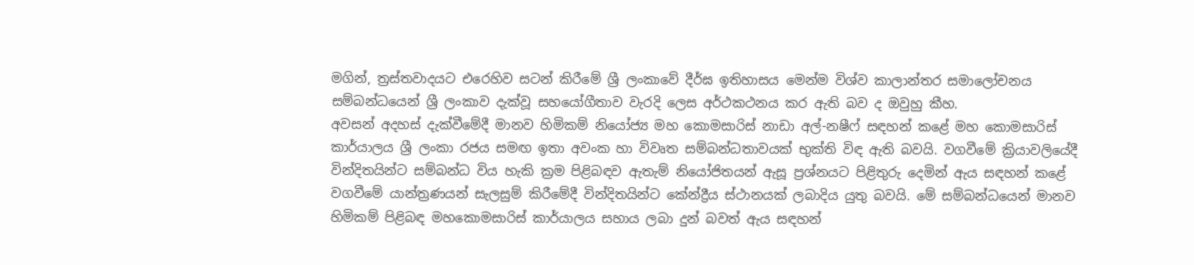මගින්, ත්‍රස්තවාදයට එරෙහිව සටන් කිරීමේ ශ්‍රී ලංකාවේ දීර්ඝ ඉතිහාසය මෙන්ම විශ්ව කාලාන්තර සමාලෝචනය සම්බන්ධයෙන් ශ්‍රී ලංකාව දැක්වූ සහයෝගීතාව වැරදි ලෙස අර්ථකථනය කර ඇති බව ද ඔවුහු කීහ.
අවසන් අදහස් දැක්වීමේදී මානව හිමිකම් නියෝජ්‍ය මහ කොමසාරිස් නාඩා අල්-නෂීෆ් සඳහන් කළේ මහ කොමසාරිස් කාර්යාලය ශ්‍රී ලංකා රජය සමඟ ඉතා අවංක හා විවෘත සම්බන්ධතාවයක් භුක්ති විඳ ඇති බවයි. වගවීමේ ක්‍රියාවලියේදී වින්දිතයින්ට සම්බන්ධ විය හැකි ක්‍රම පිළිබඳව ඇතැම් නියෝජිතයන් ඇසූ ප්‍රශ්නයට පිළිතුරු දෙමින් ඇය සඳහන් කළේ වගවීමේ යාන්ත්‍රණයන් සැලසුම් කිරීමේදී වින්දිතයින්ට කේන්ද්‍රීය ස්ථානයක් ලබාදිය යුතු බවයි. මේ සම්බන්ධයෙන් මානව හිමිකම් පිළිබඳ මහකොමසාරිස් කාර්යාලය සහාය ලබා දුන් බවත් ඇය සඳහන්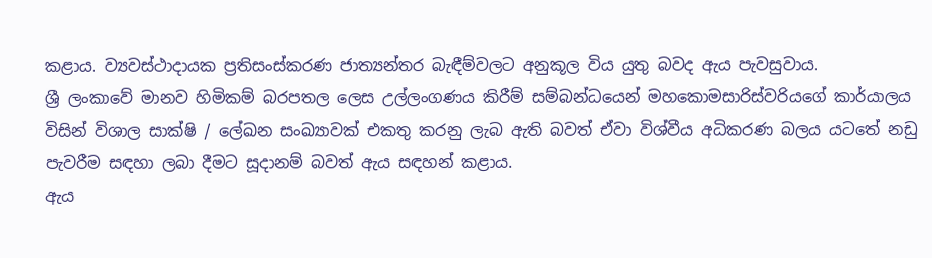කළාය. ව්‍යවස්ථාදායක ප්‍රතිසංස්කරණ ජාත්‍යන්තර බැඳීම්වලට අනුකූල විය යුතු බවද ඇය පැවසුවාය.
ශ්‍රී ලංකාවේ මානව හිමිකම් බරපතල ලෙස උල්ලංගණය කිරීම් සම්බන්ධයෙන් මහකොමසාරිස්වරියගේ කාර්යාලය විසින් විශාල සාක්ෂි / ලේඛන සංඛ්‍යාවක් එකතු කරනු ලැබ ඇති බවත් ඒවා විශ්වීය අධිකරණ බලය යටතේ නඩු පැවරීම සඳහා ලබා දීමට සූදානම් බවත් ඇය සඳහන් කළාය.
ඇය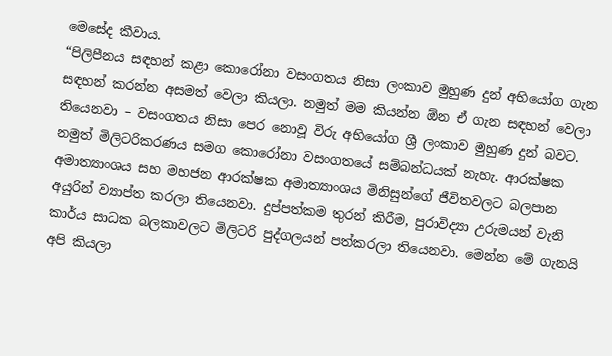මෙසේද කීවාය.
“පිලිපීනය සඳහන් කළා කොරෝනා වසංගතය නිසා ලංකාව මුහුණ දුන් අභියෝග ගැන සඳහන් කරන්න අසමත් වෙලා කියලා. නමුත් මම කියන්න ඕන ඒ ගැන සඳහන් වෙලා තියෙනවා – වසංගතය නිසා පෙර නොවූ විරු අභියෝග ශ්‍රී ලංකාව මුහුණ දුන් බවට. නමුත් මිලිටරිකරණය සමග කොරෝනා වසංගතයේ සම්බන්ධයක් නැහැ. ආරක්ෂක අමාත්‍යාංශය සහ මහජන ආරක්ෂක අමාත්‍යාංශය මිනිසුන්ගේ ජීවිතවලට බලපාන අයුරින් ව්‍යාප්ත කරලා තියෙනවා. දුප්පත්කම තුරන් කිරීම, පුරාවිද්‍යා උරුමයන් වැනි කාර්ය සාධක බලකාවලට මිලිටරි පුද්ගලයන් පත්කරලා තියෙනවා. මෙන්න මේ ගැනයි අපි කියලා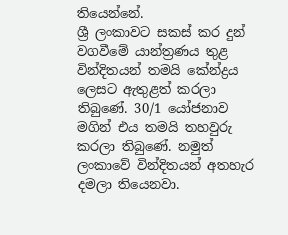තියෙන්නේ.
ශ්‍රී ලංකාවට සකස් කර දුන් වගවීමේ යාන්ත්‍රණය තුළ වින්දිතයන් තමයි කේන්ද්‍රය ලෙසට ඇතුළත් කරලා තිබුණේ. 30/1 යෝජනාව මගින් එය තමයි තහවුරු කරලා තිබුණේ. නමුත් ලංකාවේ වින්දිතයන් අතහැර දමලා තියෙනවා.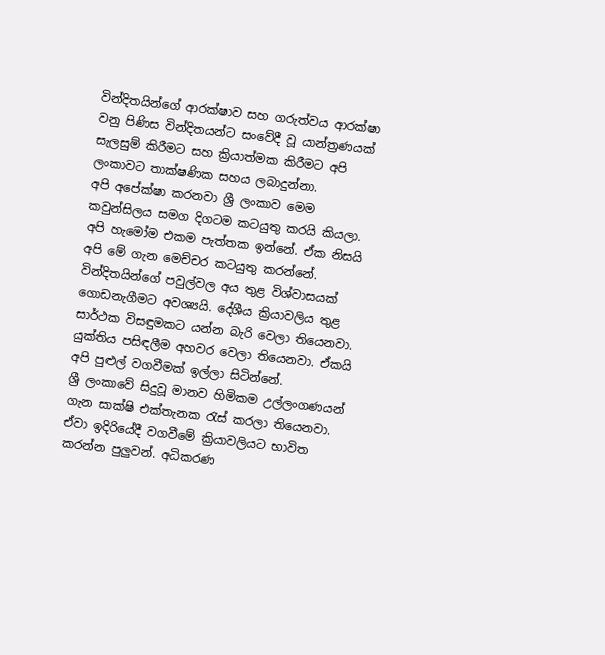වින්දිතයින්ගේ ආරක්ෂාව සහ ගරුත්වය ආරක්ෂා වනු පිණිස වින්දිතයන්ට සංවේදී වූ යාන්ත්‍රණයක් සැලසුම් කිරීමට සහ ක්‍රියාත්මක කිරීමට අපි ලංකාවට තාක්ෂණික සහය ලබාදුන්නා.
අපි අපේක්ෂා කරනවා ශ්‍රී ලංකාව මෙම කවුන්සිලය සමග දිගටම කටයුතු කරයි කියලා. අපි හැමෝම එකම පැත්තක ඉන්නේ. ඒක නිසයි අපි මේ ගැන මෙච්චර කටයුතු කරන්නේ. වින්දිතයින්ගේ පවුල්වල අය තුළ විශ්වාසයක් ගොඩනැගීමට අවශ්‍යයි. දේශීය ක්‍රියාවලිය තුළ සාර්ථක විසඳුමකට යන්න බැරි වෙලා තියෙනවා. යුක්තිය පසිඳලීම අහවර වෙලා තියෙනවා. ඒකයි අපි පුළුල් වගවීමක් ඉල්ලා සිටින්නේ.
ශ්‍රී ලංකාවේ සිදුවූ මානව හිමිකම උල්ලංගණයන් ගැන සාක්ෂි එක්තැනක රැස් කරලා තියෙනවා. ඒවා ඉදිරියේදී වගවීමේ ක්‍රියාවලියට භාවිත කරන්න පුලුවන්. අධිකරණ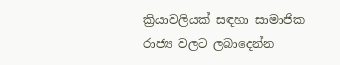ක්‍රියාවලියක් සඳහා සාමාජික රාජ්‍ය වලට ලබාදෙන්න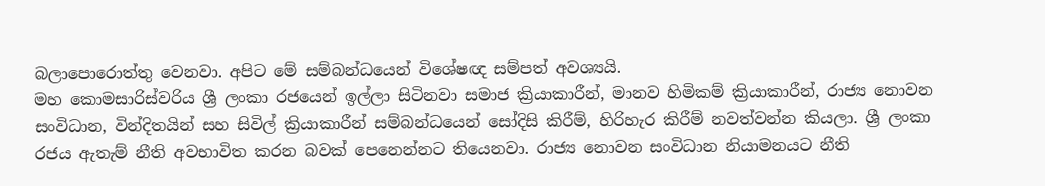බලාපොරොත්තු වෙනවා. අපිට මේ සම්බන්ධයෙන් විශේෂඥ සම්පත් අවශ්‍යයි.
මහ කොමසාරිස්වරිය ශ්‍රී ලංකා රජයෙන් ඉල්ලා සිටිනවා සමාජ ක්‍රියාකාරීන්, මානව හිමිකම් ක්‍රියාකාරීන්, රාජ්‍ය නොවන සංවිධාන, වින්දිතයින් සහ සිවිල් ක්‍රියාකාරීන් සම්බන්ධයෙන් සෝදිසි කිරීම්, හිරිහැර කිරීම් නවත්වන්න කියලා. ශ්‍රී ලංකා රජය ඇතැම් නීති අවභාවිත කරන බවක් පෙනෙන්නට තියෙනවා. රාජ්‍ය නොවන සංවිධාන නියාමනයට නීති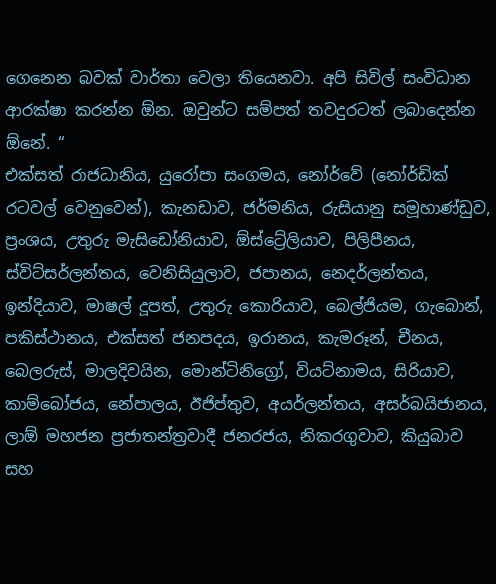ගෙනෙන බවක් වාර්තා වෙලා තියෙනවා. අපි සිවිල් සංවිධාන ආරක්ෂා කරන්න ඕන. ඔවුන්ට සම්පත් තවදුරටත් ලබාදෙන්න ඕනේ. “
එක්සත් රාජධානිය, යුරෝපා සංගමය, නෝර්වේ (නෝර්ඩික් රටවල් වෙනුවෙන්), කැනඩාව, ජර්මනිය, රුසියානු සමූහාණ්ඩුව, ප්‍රංශය, උතුරු මැසිඩෝනියාව, ඕස්ට්‍රේලියාව, පිලිපීනය, ස්විට්සර්ලන්තය, වෙනිසියුලාව, ජපානය, නෙදර්ලන්තය, ඉන්දියාව, මාෂල් දූපත්, උතුරු කොරියාව, බෙල්ජියම, ගැබොන්, පකිස්ථානය, එක්සත් ජනපදය, ඉරානය, කැමරූන්, චීනය, බෙලරුස්, මාලදිවයින, මොන්ටිනිග්‍රෝ, වියට්නාමය, සිරියාව, කාම්බෝජය, නේපාලය, ඊජිප්තුව, අයර්ලන්තය, අසර්බයිජානය, ලාඕ මහජන ප්‍රජාතන්ත්‍රවාදී ජනරජය, නිකරගුවාව, කියුබාව සහ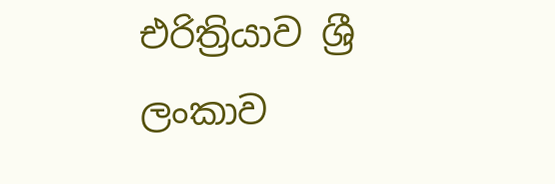එරිත්‍රියාව ශ්‍රී ලංකාව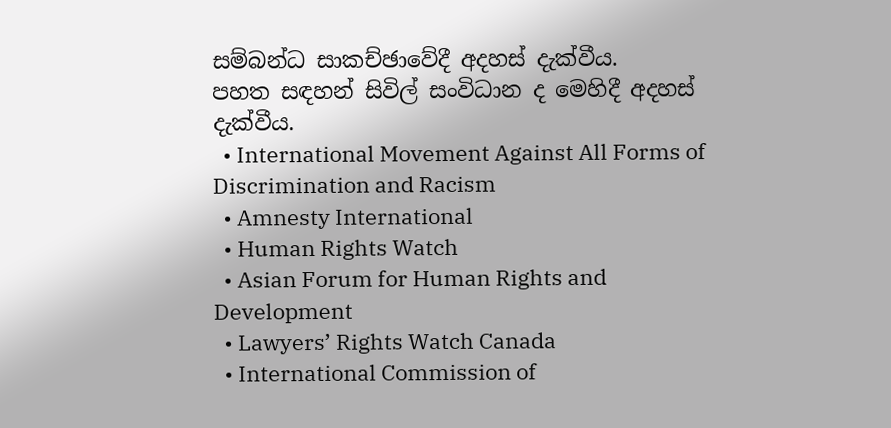සම්බන්ධ සාකච්ඡාවේදී අදහස් දැක්වීය.
පහත සඳහන් සිවිල් සංවිධාන ද මෙහිදී අදහස් දැක්වීය.
  • International Movement Against All Forms of Discrimination and Racism
  • Amnesty International
  • Human Rights Watch
  • Asian Forum for Human Rights and Development
  • Lawyers’ Rights Watch Canada
  • International Commission of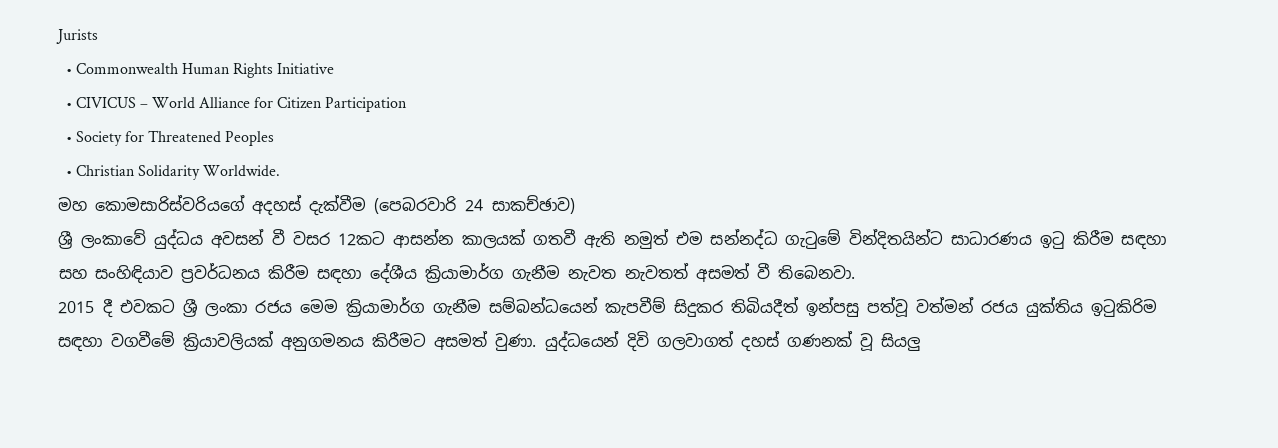Jurists
  • Commonwealth Human Rights Initiative
  • CIVICUS – World Alliance for Citizen Participation
  • Society for Threatened Peoples
  • Christian Solidarity Worldwide.
මහ කොමසාරිස්වරියගේ අදහස් දැක්වීම (පෙබරවාරි 24 සාකච්ඡාව)
ශ්‍රී ලංකාවේ යුද්ධය අවසන් වී වසර 12කට ආසන්න කාලයක් ගතවී ඇති නමුත් එම සන්නද්ධ ගැටුමේ වින්දිතයින්ට සාධාරණය ඉටු කිරීම සඳහා සහ සංහිඳියාව ප්‍රවර්ධනය කිරීම සඳහා දේශීය ක්‍රියාමාර්ග ගැනීම නැවත නැවතත් අසමත් වී තිබෙනවා.
2015 දී එවකට ශ්‍රී ලංකා රජය මෙම ක්‍රියාමාර්ග ගැනීම සම්බන්ධයෙන් කැපවීම් සිදුකර තිබියදීත් ඉන්පසු පත්වූ වත්මන් රජය යුක්තිය ඉටුකිරිම සඳහා වගවීමේ ක්‍රියාවලියක් අනුගමනය කිරීමට අසමත් වුණා. යුද්ධයෙන් දිවි ගලවාගත් දහස් ගණනක් වූ සියලු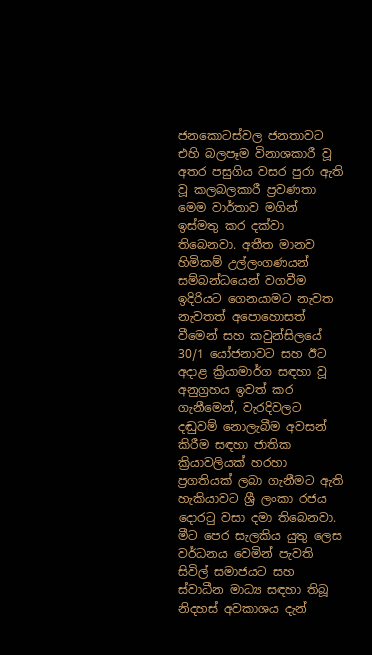ජනකොටස්වල ජනතාවට එහි බලපෑම විනාශකාරී වූ අතර පසුගිය වසර පුරා ඇති වූ කලබලකාරී ප්‍රවණතා මෙම වාර්තාව මගින් ඉස්මතු කර දක්වා තිබෙනවා. අතීත මානව හිමිකම් උල්ලංගණයන් සම්බන්ධයෙන් වගවීම ඉදිරියට ගෙනයාමට නැවත නැවතත් අපොහොසත් වීමෙන් සහ කවුන්සිලයේ 30/1 යෝජනාවට සහ ඊට අදාළ ක්‍රියාමාර්ග සඳහා වූ අනුග්‍රහය ඉවත් කර ගැනීමෙන්, වැරදිවලට දඬුවම් නොලැබීම අවසන් කිරීම සඳහා ජාතික ක්‍රියාවලියක් හරහා ප්‍රගතියක් ලබා ගැනීමට ඇති හැකියාවට ශ්‍රී ලංකා රජය දොරටු වසා දමා තිබෙනවා.
මීට පෙර සැලකිය යුතු ලෙස වර්ධනය වෙමින් පැවති සිවිල් සමාජයට සහ ස්වාධීන මාධ්‍ය සඳහා තිබූ නිදහස් අවකාශය දැන්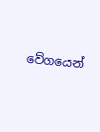වේගයෙන්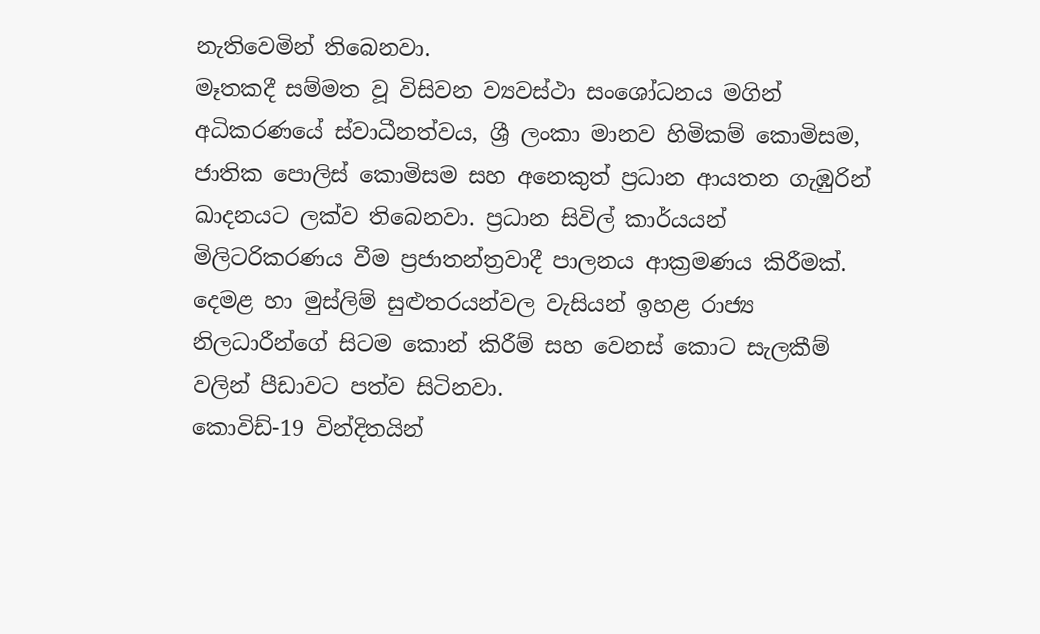නැතිවෙමින් තිබෙනවා.
මෑතකදී සම්මත වූ විසිවන ව්‍යවස්ථා සංශෝධනය මගින් අධිකරණයේ ස්වාධීනත්වය, ශ්‍රී ලංකා මානව හිමිකම් කොමිසම, ජාතික පොලිස් කොමිසම සහ අනෙකුත් ප්‍රධාන ආයතන ගැඹුරින් ඛාදනයට ලක්ව තිබෙනවා. ප්‍රධාන සිවිල් කාර්යයන් මිලිටරිකරණය වීම ප්‍රජාතන්ත්‍රවාදී පාලනය ආක්‍රමණය කිරීමක්. දෙමළ හා මුස්ලිම් සුළුතරයන්වල වැසියන් ඉහළ රාජ්‍ය නිලධාරීන්ගේ සිටම කොන් කිරීම් සහ වෙනස් කොට සැලකීම් වලින් පීඩාවට පත්ව සිටිනවා.
කොවිඩ්-19 වින්දිතයින්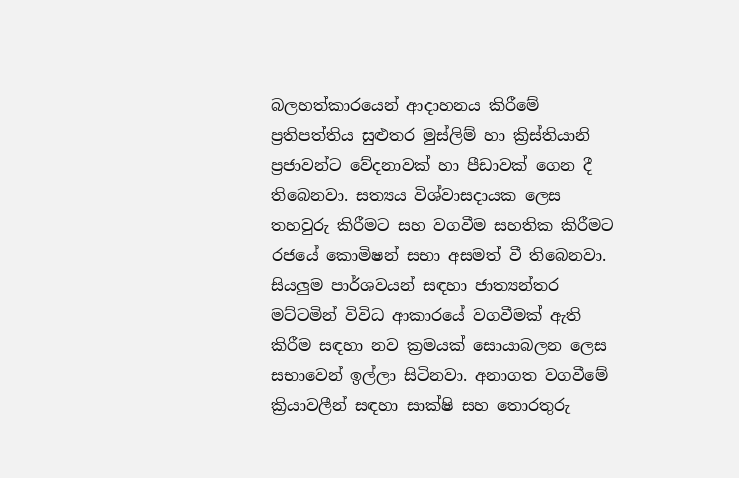බලහත්කාරයෙන් ආදාහනය කිරීමේ ප්‍රතිපත්තිය සුළුතර මුස්ලිම් හා ක්‍රිස්තියානි ප්‍රජාවන්ට වේදනාවක් හා පීඩාවක් ගෙන දී තිබෙනවා. සත්‍යය විශ්වාසදායක ලෙස තහවුරු කිරීමට සහ වගවීම සහතික කිරීමට රජයේ කොමිෂන් සභා අසමත් වී තිබෙනවා.
සියලුම පාර්ශවයන් සඳහා ජාත්‍යන්තර මට්ටමින් විවිධ ආකාරයේ වගවීමක් ඇති කිරීම සඳහා නව ක්‍රමයක් සොයාබලන ලෙස සභාවෙන් ඉල්ලා සිටිනවා. අනාගත වගවීමේ ක්‍රියාවලීන් සඳහා සාක්ෂි සහ තොරතුරු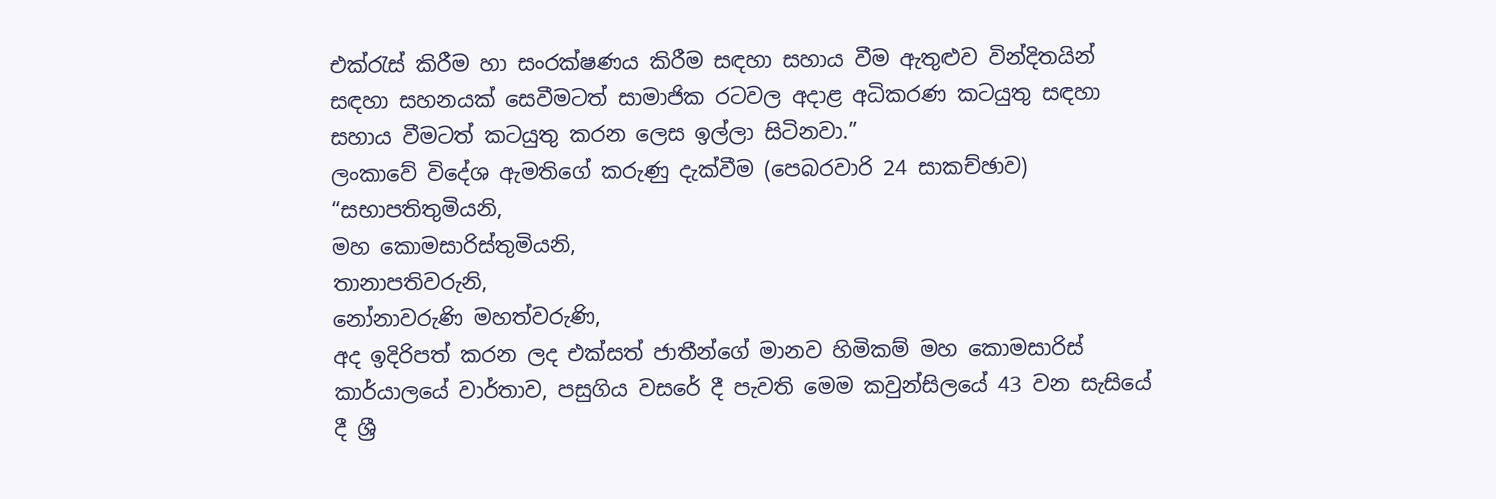එක්රැස් කිරීම හා සංරක්ෂණය කිරීම සඳහා සහාය වීම ඇතුළුව වින්දිතයින් සඳහා සහනයක් සෙවීමටත් සාමාජික රටවල අදාළ අධිකරණ කටයුතු සඳහා සහාය වීමටත් කටයුතු කරන ලෙස ඉල්ලා සිටිනවා.”
ලංකාවේ විදේශ ඇමතිගේ කරුණු දැක්වීම (පෙබරවාරි 24 සාකච්ඡාව)
“සභාපතිතුමියනි,
මහ කොමසාරිස්තුමියනි,
තානාපතිවරුනි,
නෝනාවරුණි මහත්වරුණි,
අද ඉදිරිපත් කරන ලද එක්සත් ජාතීන්ගේ මානව හිමිකම් මහ කොමසාරිස් කාර්යාලයේ වාර්තාව, පසුගිය වසරේ දී පැවති මෙම කවුන්සිලයේ 43 වන සැසියේ දී ශ්‍රී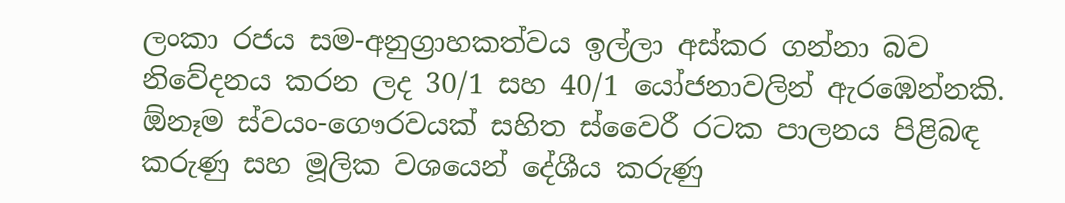ලංකා රජය සම-අනුග්‍රාහකත්වය ඉල්ලා අස්කර ගන්නා බව නිවේදනය කරන ලද 30/1 සහ 40/1 යෝජනාවලින් ඇරඹෙන්නකි.
ඕනෑම ස්වයං-ගෞරවයක් සහිත ස්වෛරී රටක පාලනය පිළිබඳ කරුණු සහ මූලික වශයෙන් දේශීය කරුණු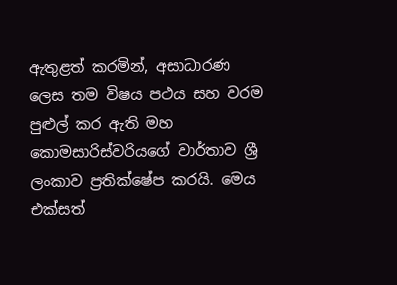ඇතුළත් කරමින්, අසාධාරණ ලෙස තම විෂය පථය සහ වරම පුළුල් කර ඇති මහ කොමසාරිස්වරියගේ වාර්තාව ශ්‍රී ලංකාව ප්‍රතික්ෂේප කරයි. මෙය එක්සත්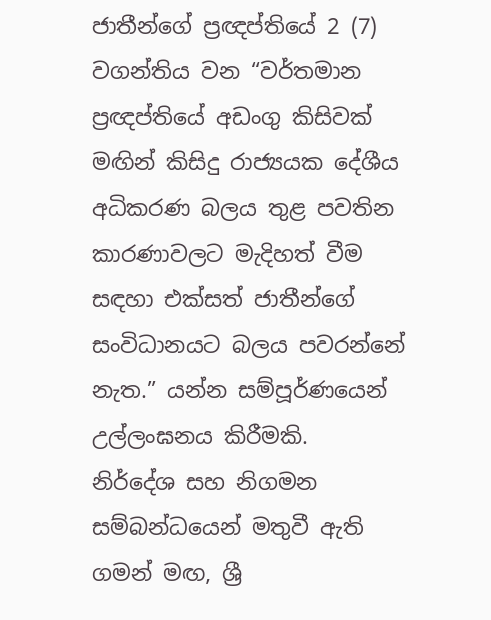ජාතීන්ගේ ප්‍රඥප්තියේ 2 (7) වගන්තිය වන “වර්තමාන ප්‍රඥප්තියේ අඩංගු කිසිවක් මඟින් කිසිදු රාජ්‍යයක දේශීය අධිකරණ බලය තුළ පවතින කාරණාවලට මැදිහත් වීම සඳහා එක්සත් ජාතීන්ගේ සංවිධානයට බලය පවරන්නේ නැත.” යන්න සම්පූර්ණයෙන් උල්ලංඝනය කිරීමකි.
නිර්දේශ සහ නිගමන සම්බන්ධයෙන් මතුවී ඇති ගමන් මඟ, ශ්‍රී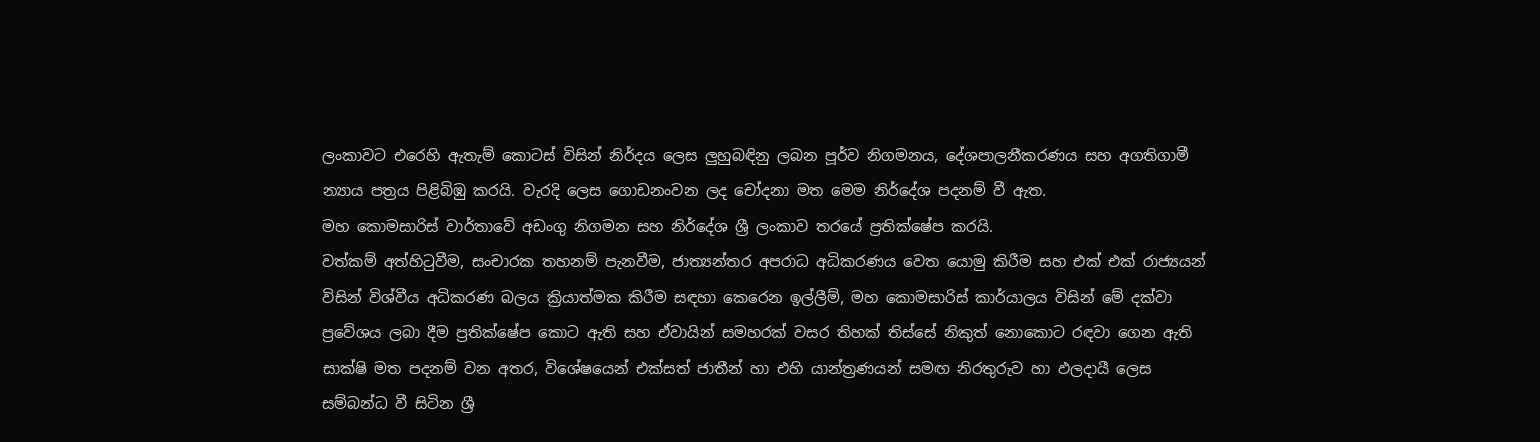ලංකාවට එරෙහි ඇතැම් කොටස් විසින් නිර්දය ලෙස ලුහුබඳිනු ලබන පූර්ව නිගමනය, දේශපාලනීකරණය සහ අගතිගාමී න්‍යාය පත්‍රය පිළිබිඹු කරයි. වැරදි ලෙස ගොඩනංවන ලද චෝදනා මත මෙම නිර්දේශ පදනම් වී ඇත.
මහ කොමසාරිස් වාර්තාවේ අඩංගු නිගමන සහ නිර්දේශ ශ්‍රී ලංකාව තරයේ ප්‍රතික්ෂේප කරයි.
වත්කම් අත්හිටුවීම, සංචාරක තහනම් පැනවීම, ජාත්‍යන්තර අපරාධ අධිකරණය වෙත යොමු කිරීම සහ එක් එක් රාජ්‍යයන් විසින් විශ්වීය අධිකරණ බලය ක්‍රියාත්මක කිරීම සඳහා කෙරෙන ඉල්ලීම්, මහ කොමසාරිස් කාර්යාලය විසින් මේ දක්වා ප්‍රවේශය ලබා දීම ප්‍රතික්ෂේප කොට ඇති සහ ඒවායින් සමහරක් වසර තිහක් තිස්සේ නිකුත් නොකොට රඳවා ගෙන ඇති සාක්ෂි මත පදනම් වන අතර, විශේෂයෙන් එක්සත් ජාතීන් හා එහි යාන්ත්‍රණයන් සමඟ නිරතුරුව හා ඵලදායී ලෙස සම්බන්ධ වී සිටින ශ්‍රී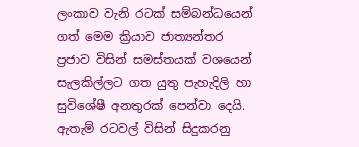ලංකාව වැනි රටක් සම්බන්ධයෙන් ගත් මෙම ක්‍රියාව ජාත්‍යන්තර ප්‍රජාව විසින් සමස්තයක් වශයෙන් සැලකිල්ලට ගත යුතු පැහැදිලි හා සුවිශේෂී අනතුරක් පෙන්වා දෙයි. ඇතැම් රටවල් විසින් සිදුකරනු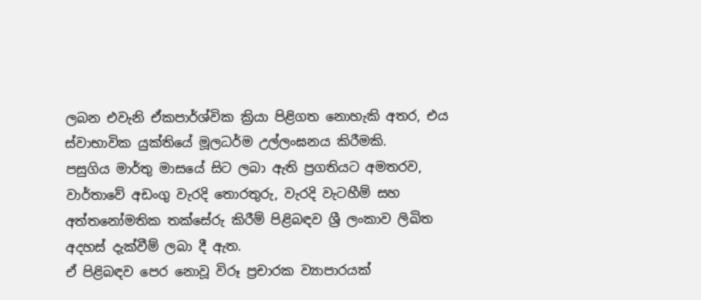ලබන එවැනි ඒකපාර්ශ්වික ක්‍රියා පිළිගත නොහැකි අතර, එය ස්වාභාවික යුක්තියේ මූලධර්ම උල්ලංඝනය කිරීමකි.
පසුගිය මාර්තු මාසයේ සිට ලබා ඇති ප්‍රගතියට අමතරව, වාර්තාවේ අඩංගු වැරදි තොරතුරු, වැරදි වැටහීම් සහ අත්තනෝමතික තක්සේරු කිරීම් පිළිබඳව ශ්‍රී ලංකාව ලිඛිත අදහස් දැක්වීම් ලබා දී ඇත.
ඒ පිළිබඳව පෙර නොවූ විරූ ප්‍රචාරක ව්‍යාපාරයක්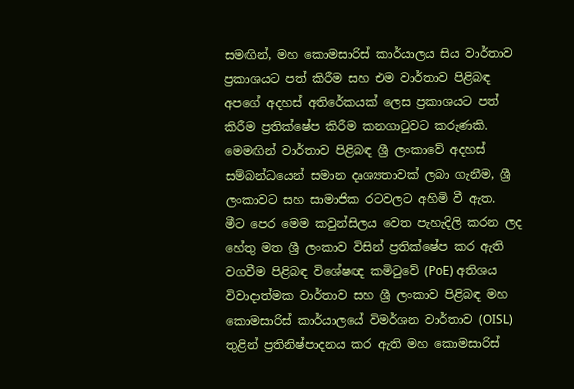සමඟින්, මහ කොමසාරිස් කාර්යාලය සිය වාර්තාව ප්‍රකාශයට පත් කිරීම සහ එම වාර්තාව පිළිබඳ අපගේ අදහස් අතිරේකයක් ලෙස ප්‍රකාශයට පත් කිරීම ප්‍රතික්ෂේප කිරීම කනගාටුවට කරුණකි. මෙමඟින් වාර්තාව පිළිබඳ ශ්‍රී ලංකාවේ අදහස් සම්බන්ධයෙන් සමාන දෘශ්‍යතාවක් ලබා ගැනීම, ශ්‍රී ලංකාවට සහ සාමාජික රටවලට අහිමි වී ඇත.
මීට පෙර මෙම කවුන්සිලය වෙත පැහැදිලි කරන ලද හේතු මත ශ්‍රී ලංකාව විසින් ප්‍රතික්ෂේප කර ඇති වගවීම පිළිබඳ විශේෂඥ කමිටුවේ (PoE) අතිශය විවාදාත්මක වාර්තාව සහ ශ්‍රී ලංකාව පිළිබඳ මහ කොමසාරිස් කාර්යාලයේ විමර්ශන වාර්තාව (OISL) තුළින් ප්‍රතිනිෂ්පාදනය කර ඇති මහ කොමසාරිස්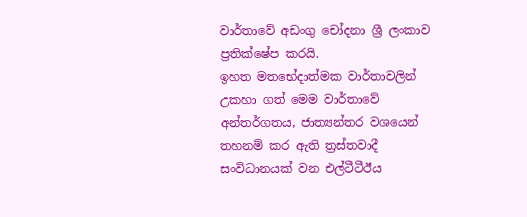වාර්තාවේ අඩංගු චෝදනා ශ්‍රී ලංකාව ප්‍රතික්ෂේප කරයි.
ඉහත මතභේදාත්මක වාර්තාවලින් උකහා ගත් මෙම වාර්තාවේ අන්තර්ගතය, ජාත්‍යන්තර වශයෙන් තහනම් කර ඇති ත්‍රස්තවාදී සංවිධානයක් වන එල්ටීටීඊය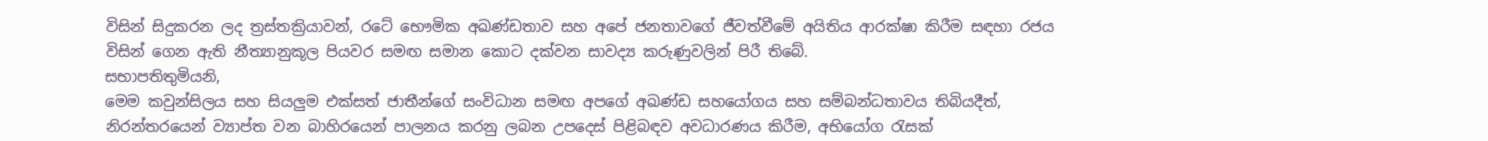විසින් සිදුකරන ලද ත්‍රස්තක්‍රියාවන්, රටේ භෞමික අඛණ්ඩතාව සහ අපේ ජනතාවගේ ජීවත්වීමේ අයිතිය ආරක්ෂා කිරීම සඳහා රජය විසින් ගෙන ඇති නීත්‍යානුකූල පියවර සමඟ සමාන කොට දක්වන සාවද්‍ය කරුණුවලින් පිරී තිබේ.
සභාපතිතුමියනි,
මෙම කවුන්සිලය සහ සියලුම එක්සත් ජාතීන්ගේ සංවිධාන සමඟ අපගේ අඛණ්ඩ සහයෝගය සහ සම්බන්ධතාවය තිබියදීත්, නිරන්තරයෙන් ව්‍යාප්ත වන බාහිරයෙන් පාලනය කරනු ලබන උපදෙස් පිළිබඳව අවධාරණය කිරීම, අභියෝග රැසක්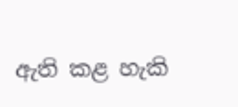ඇති කළ හැකි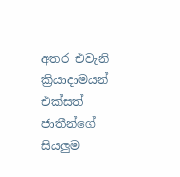අතර එවැනි ක්‍රියාදාමයන් එක්සත් ජාතීන්ගේ සියලුම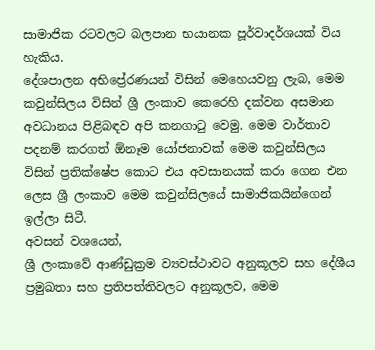සාමාජික රටවලට බලපාන භයානක පූර්වාදර්ශයක් විය හැකිය.
දේශපාලන අභිප්‍රේරණයන් විසින් මෙහෙයවනු ලැබ, මෙම කවුන්සිලය විසින් ශ්‍රී ලංකාව කෙරෙහි දක්වන අසමාන අවධානය පිළිබඳව අපි කනගාටු වෙමු. මෙම වාර්තාව පදනම් කරගත් ඕනෑම යෝජනාවක් මෙම කවුන්සිලය විසින් ප්‍රතික්ෂේප කොට එය අවසානයක් කරා ගෙන එන ලෙස ශ්‍රී ලංකාව මෙම කවුන්සිලයේ සාමාජිකයින්ගෙන් ඉල්ලා සිටී.
අවසන් වශයෙන්,
ශ්‍රී ලංකාවේ ආණ්ඩුක්‍රම ව්‍යවස්ථාවට අනුකූලව සහ දේශීය ප්‍රමුඛතා සහ ප්‍රතිපත්තිවලට අනුකූලව, මෙම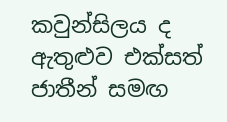කවුන්සිලය ද ඇතුළුව එක්සත් ජාතීන් සමඟ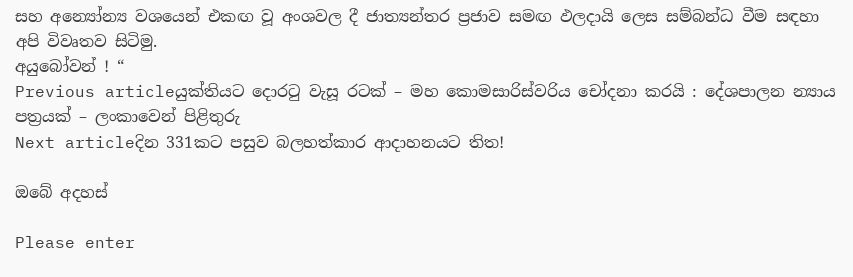සහ අන්‍යෝන්‍ය වශයෙන් එකඟ වූ අංශවල දී ජාත්‍යන්තර ප්‍රජාව සමඟ ඵලදායි ලෙස සම්බන්ධ වීම සඳහා අපි විවෘතව සිටිමු.
අයුබෝවන් ! “
Previous articleයුක්තියට දොරටු වැසූ රටක් – මහ කොමසාරිස්වරිය චෝදනා කරයි : දේශපාලන න්‍යාය පත්‍රයක් – ලංකාවෙන් පිළිතුරු
Next articleදින 331කට පසුව බලහත්කාර ආදාහනයට තිත!

ඔබේ අදහස්

Please enter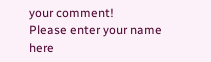your comment!
Please enter your name here